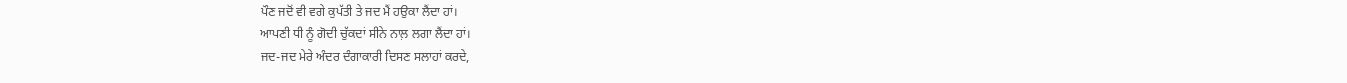ਪੌਣ ਜਦੋਂ ਵੀ ਵਗੇ ਕੁਪੱਤੀ ਤੇ ਜਦ ਮੈਂ ਹਉਕਾ ਲੈਂਦਾ ਹਾਂ।
ਆਪਣੀ ਧੀ ਨੂੰ ਗੋਦੀ ਚੁੱਕਦਾਂ ਸੀਨੇ ਨਾਲ਼ ਲਗਾ ਲੈਂਦਾ ਹਾਂ।
ਜਦ-ਜਦ ਮੇਰੇ ਅੰਦਰ ਦੰਗਾਕਾਰੀ ਦਿਸਣ ਸਲਾਹਾਂ ਕਰਦੇ,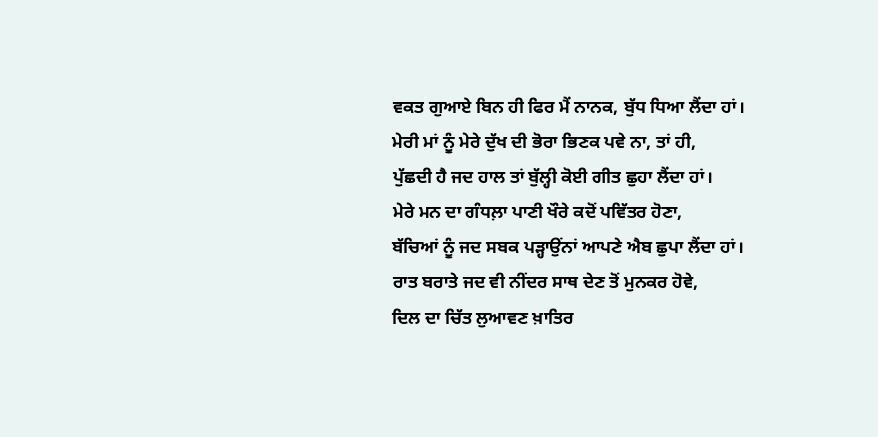ਵਕਤ ਗੁਆਏ ਬਿਨ ਹੀ ਫਿਰ ਮੈਂ ਨਾਨਕ, ਬੁੱਧ ਧਿਆ ਲੈਂਦਾ ਹਾਂ।
ਮੇਰੀ ਮਾਂ ਨੂੰ ਮੇਰੇ ਦੁੱਖ ਦੀ ਭੋਰਾ ਭਿਣਕ ਪਵੇ ਨਾ, ਤਾਂ ਹੀ,
ਪੁੱਛਦੀ ਹੈ ਜਦ ਹਾਲ ਤਾਂ ਬੁੱਲ੍ਹੀ ਕੋਈ ਗੀਤ ਛੁਹਾ ਲੈਂਦਾ ਹਾਂ।
ਮੇਰੇ ਮਨ ਦਾ ਗੰਧਲ਼ਾ ਪਾਣੀ ਖੌਰੇ ਕਦੋਂ ਪਵਿੱਤਰ ਹੋਣਾ,
ਬੱਚਿਆਂ ਨੂੰ ਜਦ ਸਬਕ ਪੜ੍ਹਾਉਂਨਾਂ ਆਪਣੇ ਐਬ ਛੁਪਾ ਲੈਂਦਾ ਹਾਂ।
ਰਾਤ ਬਰਾਤੇ ਜਦ ਵੀ ਨੀਂਦਰ ਸਾਥ ਦੇਣ ਤੋਂ ਮੁਨਕਰ ਹੋਵੇ,
ਦਿਲ ਦਾ ਚਿੱਤ ਲੁਆਵਣ ਖ਼ਾਤਿਰ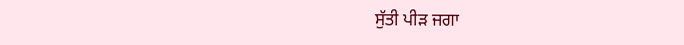ਸੁੱਤੀ ਪੀੜ ਜਗਾ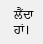ਲੈਂਦਾ ਹਾਂ।